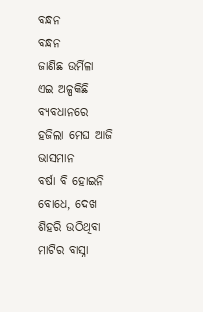ବନ୍ଧନ
ବନ୍ଧନ
ଜାଣିଛ ଉର୍ମିଳା
ଏଇ ଅଳ୍ପକିଛି ବ୍ୟବଧାନରେ
ହଜିଲା ମେଘ ଆଜି ଭାସମାନ
ବର୍ଷା ବି ହୋଇନି ବୋଧେ, ଦେଖ
ଶିହରି ଉଠିଥିବା ମାଟିର ବାସ୍ନା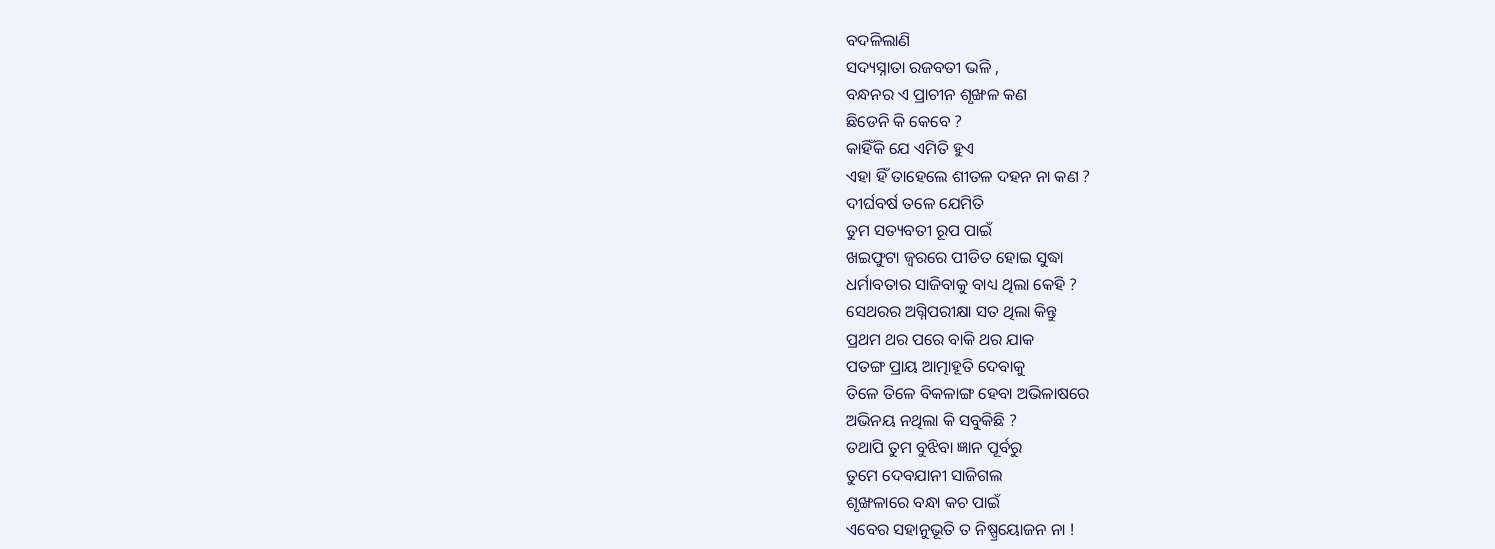ବଦଳିଲାଣି
ସଦ୍ୟସ୍ନାତା ରଜବତୀ ଭଳି ,
ବନ୍ଧନର ଏ ପ୍ରାଚୀନ ଶୃଙ୍ଖଳ କଣ
ଛିଡେନି କି କେବେ ?
କାହିଁକି ଯେ ଏମିତି ହୁଏ
ଏହା ହିଁ ତାହେଲେ ଶୀତଳ ଦହନ ନା କଣ ?
ଦୀର୍ଘବର୍ଷ ତଳେ ଯେମିତି
ତୁମ ସତ୍ୟବତୀ ରୂପ ପାଇଁ
ଖଇଫୁଟା ଜ୍ବରରେ ପୀଡିତ ହୋଇ ସୁଦ୍ଧା
ଧର୍ମାବତାର ସାଜିବାକୁ ବାଧ୍ୟ ଥିଲା କେହି ?
ସେଥରର ଅଗ୍ନିପରୀକ୍ଷା ସତ ଥିଲା କିନ୍ତୁ
ପ୍ରଥମ ଥର ପରେ ବାକି ଥର ଯାକ
ପତଙ୍ଗ ପ୍ରାୟ ଆତ୍ମାହୂତି ଦେବାକୁ
ତିଳେ ତିଳେ ବିକଳାଙ୍ଗ ହେବା ଅଭିଳାଷରେ
ଅଭିନୟ ନଥିଲା କି ସବୁକିଛି ?
ତଥାପି ତୁମ ବୁଝିବା ଜ୍ଞାନ ପୂର୍ବରୁ
ତୁମେ ଦେବଯାନୀ ସାଜିଗଲ
ଶୃଙ୍ଖଳାରେ ବନ୍ଧା କଚ ପାଇଁ
ଏବେର ସହାନୁଭୂତି ତ ନିଷ୍ପ୍ରୟୋଜନ ନା !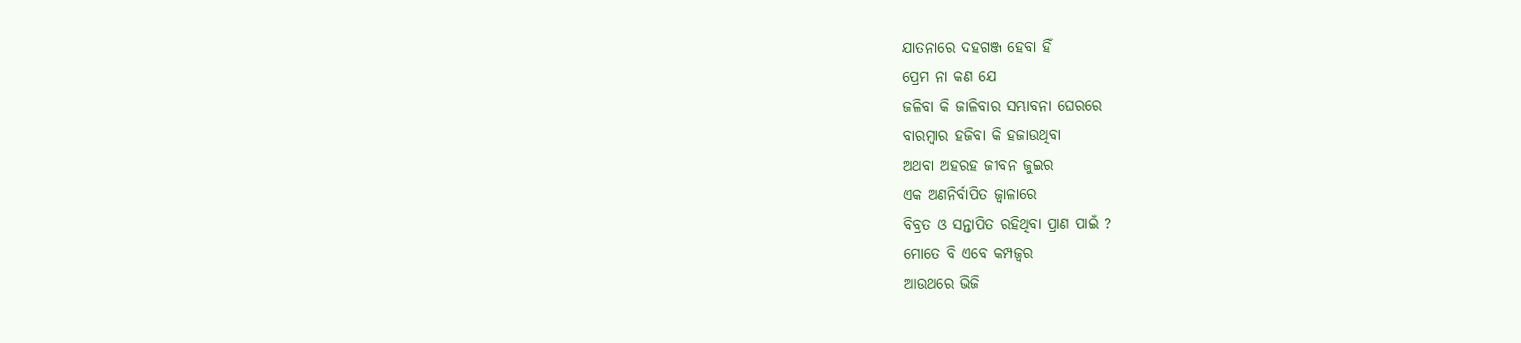ଯାତନାରେ ଦହଗଞ୍ଜ ହେବା ହିଁ
ପ୍ରେମ ନା କଣ ଯେ
ଜଳିବା କି ଜାଳିବାର ସମ୍ଭାବନା ଘେରରେ
ବାରମ୍ବାର ହଜିବା କି ହଜାଉଥିବା
ଅଥବା ଅହରହ ଜୀବନ ଜୁଇର
ଏକ ଅଣନିର୍ବାପିତ ଜ୍ବାଳାରେ
ବିବ୍ରତ ଓ ସନ୍ତାପିତ ରହିଥିବା ପ୍ରାଣ ପାଇଁ ?
ମୋତେ ବି ଏବେ କମ୍ପଜ୍ବର
ଆଉଥରେ ଭିଜି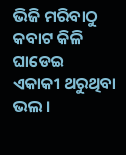ଭିଜି ମରିବାଠୁ
କବାଟ କିଳି ଘାଡେଇ
ଏକାକୀ ଥରୁଥିବା ଭଲ ।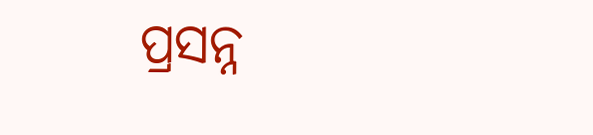ପ୍ରସନ୍ନ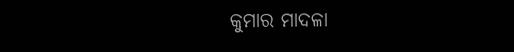କୁମାର ମାଦଳା